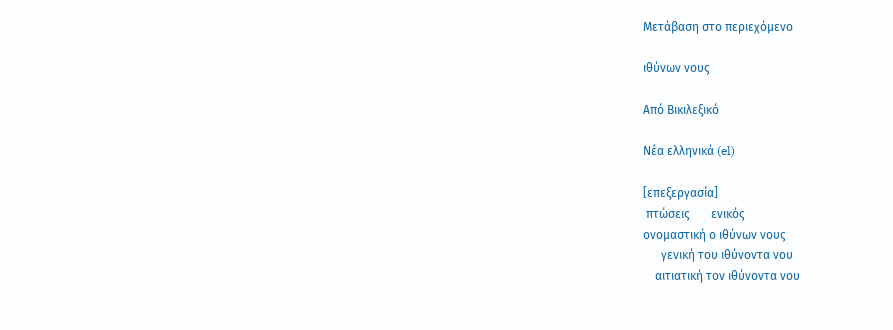Μετάβαση στο περιεχόμενο

ιθύνων νους

Από Βικιλεξικό

Νέα ελληνικά (el)

[επεξεργασία]
 πτώσεις       ενικός
ονομαστική ο ιθύνων νους
      γενική του ιθύνοντα νου
    αιτιατική τον ιθύνοντα νου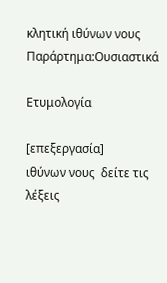κλητική ιθύνων νους
Παράρτημα:Ουσιαστικά

Ετυμολογία

[επεξεργασία]
ιθύνων νους  δείτε τις λέξεις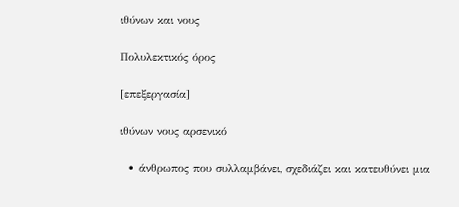ιθύνων και νους

Πολυλεκτικός όρος

[επεξεργασία]

ιθύνων νους αρσενικό

  • άνθρωπος που συλλαμβάνει, σχεδιάζει και κατευθύνει μια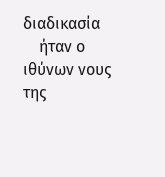διαδικασία
    ήταν ο ιθύνων νους της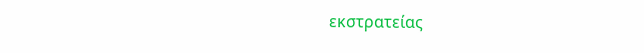εκστρατείας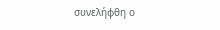συνελήφθη ο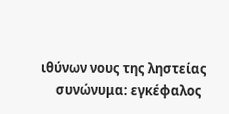ιθύνων νους της ληστείας
     συνώνυμα: εγκέφαλος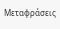Μεταφράσεις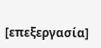[επεξεργασία]